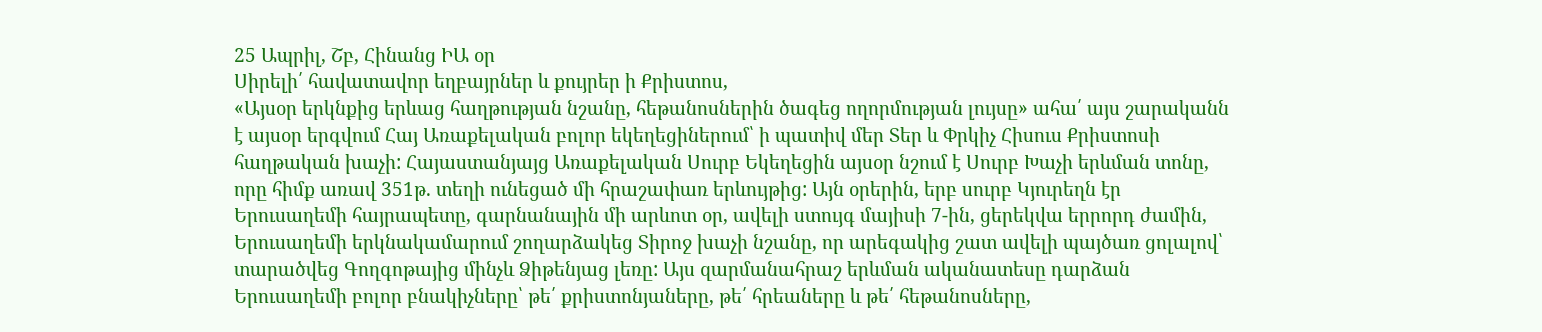25 Ապրիլ, Շբ, Հինանց ԻԱ օր
Սիրելի՛ հավատավոր եղբայրներ և քույրեր ի Քրիստոս,
«Այսօր երկնքից երևաց հաղթության նշանը, հեթանոսներին ծագեց ողորմության լույսը» ահա՛ այս շարականն է այսօր երգվում Հայ Առաքելական բոլոր եկեղեցիներում՝ ի պատիվ մեր Տեր և Փրկիչ Հիսուս Քրիստոսի հաղթական խաչի: Հայաստանյայց Առաքելական Սուրբ Եկեղեցին այսօր նշում է Սուրբ Խաչի երևման տոնը, որը հիմք առավ 351թ. տեղի ունեցած մի հրաշափառ երևույթից: Այն օրերին, երբ սուրբ Կյուրեղն էր Երուսաղեմի հայրապետը, գարնանային մի արևոտ օր, ավելի ստույգ մայիսի 7-ին, ցերեկվա երրորդ ժամին, Երուսաղեմի երկնակամարում շողարձակեց Տիրոջ խաչի նշանը, որ արեգակից շատ ավելի պայծառ ցոլալով՝ տարածվեց Գողգոթայից մինչև Ձիթենյաց լեռը: Այս զարմանահրաշ երևման ականատեսը դարձան Երուսաղեմի բոլոր բնակիչները՝ թե՛ քրիստոնյաները, թե՛ հրեաները և թե՛ հեթանոսները,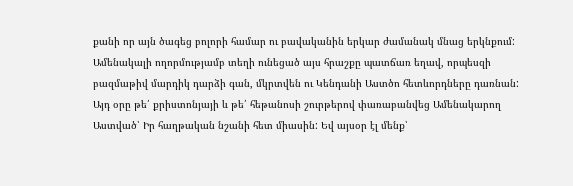քանի որ այն ծագեց բոլորի համար ու բավականին երկար ժամանակ մնաց երկնքում: Ամենակալի ողորմությամբ տեղի ունեցած այս հրաշքը պատճառ եղավ, որպեսզի բազմաթիվ մարդիկ դարձի գան, մկրտվեն ու Կենդանի Աստծո հետևորդները դառնան: Այդ օրը թե՛ քրիստոնյայի և թե՛ հեթանոսի շուրթերով փառաբանվեց Ամենակարող Աստված՝ Իր հաղթական նշանի հետ միասին: Եվ այսօր էլ մենք՝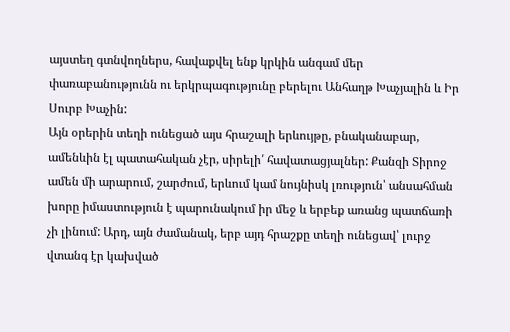այստեղ գտնվողներս, հավաքվել ենք կրկին անգամ մեր փառաբանությունն ու երկրպագությունը բերելու Անհաղթ Խաչյալին և Իր Սուրբ Խաչին:
Այն օրերին տեղի ունեցած այս հրաշալի երևույթը, բնականաբար, ամենևին էլ պատահական չէր, սիրելի՛ հավատացյալներ: Քանզի Տիրոջ ամեն մի արարում, շարժում, երևում կամ նույնիսկ լռություն՝ անսահման խորը իմաստություն է պարունակում իր մեջ և երբեք առանց պատճառի չի լինում: Արդ, այն ժամանակ, երբ այդ հրաշքը տեղի ունեցավ՝ լուրջ վտանգ էր կախված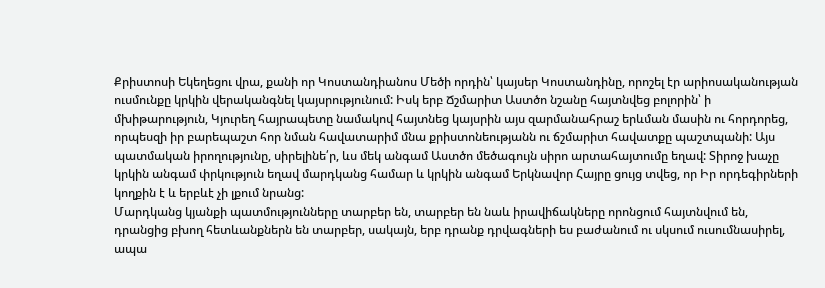Քրիստոսի Եկեղեցու վրա, քանի որ Կոստանդիանոս Մեծի որդին՝ կայսեր Կոստանդինը, որոշել էր արիոսականության ուսմունքը կրկին վերականգնել կայսրությունում: Իսկ երբ Ճշմարիտ Աստծո նշանը հայտնվեց բոլորին՝ ի մխիթարություն, Կյուրեղ հայրապետը նամակով հայտնեց կայսրին այս զարմանահրաշ երևման մասին ու հորդորեց, որպեսզի իր բարեպաշտ հոր նման հավատարիմ մնա քրիստոնեությանն ու ճշմարիտ հավատքը պաշտպանի: Այս պատմական իրողությունը, սիրելինե՛ր, ևս մեկ անգամ Աստծո մեծագույն սիրո արտահայտումը եղավ: Տիրոջ խաչը կրկին անգամ փրկություն եղավ մարդկանց համար և կրկին անգամ Երկնավոր Հայրը ցույց տվեց, որ Իր որդեգիրների կողքին է և երբևէ չի լքում նրանց:
Մարդկանց կյանքի պատմությունները տարբեր են, տարբեր են նաև իրավիճակները որոնցում հայտնվում են, դրանցից բխող հետևանքներն են տարբեր, սակայն, երբ դրանք դրվագների ես բաժանում ու սկսում ուսումնասիրել, ապա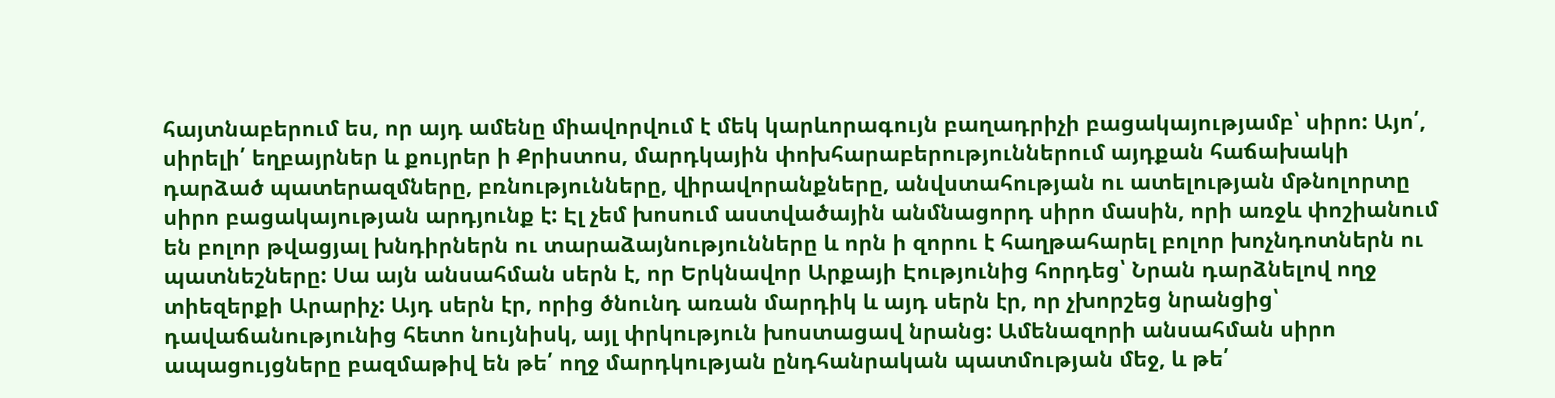հայտնաբերում ես, որ այդ ամենը միավորվում է մեկ կարևորագույն բաղադրիչի բացակայությամբ՝ սիրո: Այո՛, սիրելի՛ եղբայրներ և քույրեր ի Քրիստոս, մարդկային փոխհարաբերություններում այդքան հաճախակի դարձած պատերազմները, բռնությունները, վիրավորանքները, անվստահության ու ատելության մթնոլորտը սիրո բացակայության արդյունք է: Էլ չեմ խոսում աստվածային անմնացորդ սիրո մասին, որի առջև փոշիանում են բոլոր թվացյալ խնդիրներն ու տարաձայնությունները և որն ի զորու է հաղթահարել բոլոր խոչնդոտներն ու պատնեշները: Սա այն անսահման սերն է, որ Երկնավոր Արքայի Էությունից հորդեց՝ Նրան դարձնելով ողջ տիեզերքի Արարիչ: Այդ սերն էր, որից ծնունդ առան մարդիկ և այդ սերն էր, որ չխորշեց նրանցից՝ դավաճանությունից հետո նույնիսկ, այլ փրկություն խոստացավ նրանց: Ամենազորի անսահման սիրո ապացույցները բազմաթիվ են թե՛ ողջ մարդկության ընդհանրական պատմության մեջ, և թե՛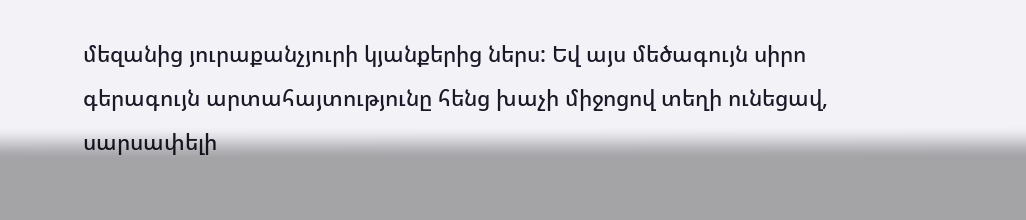մեզանից յուրաքանչյուրի կյանքերից ներս: Եվ այս մեծագույն սիրո գերագույն արտահայտությունը հենց խաչի միջոցով տեղի ունեցավ, սարսափելի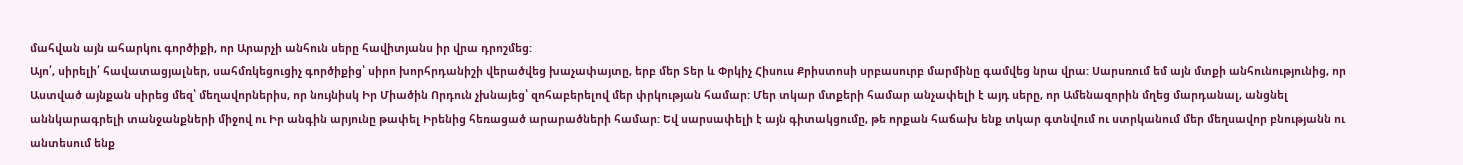մահվան այն ահարկու գործիքի, որ Արարչի անհուն սերը հավիտյանս իր վրա դրոշմեց:
Այո՛, սիրելի՛ հավատացյալներ, սահմռկեցուցիչ գործիքից՝ սիրո խորհրդանիշի վերածվեց խաչափայտը, երբ մեր Տեր և Փրկիչ Հիսուս Քրիստոսի սրբասուրբ մարմինը գամվեց նրա վրա: Սարսռում եմ այն մտքի անհունությունից, որ Աստված այնքան սիրեց մեզ՝ մեղավորներիս, որ նույնիսկ Իր Միածին Որդուն չխնայեց՝ զոհաբերելով մեր փրկության համար: Մեր տկար մտքերի համար անչափելի է այդ սերը, որ Ամենազորին մղեց մարդանալ, անցնել աննկարագրելի տանջանքների միջով ու Իր անգին արյունը թափել Իրենից հեռացած արարածների համար: Եվ սարսափելի է այն գիտակցումը, թե որքան հաճախ ենք տկար գտնվում ու ստրկանում մեր մեղսավոր բնությանն ու անտեսում ենք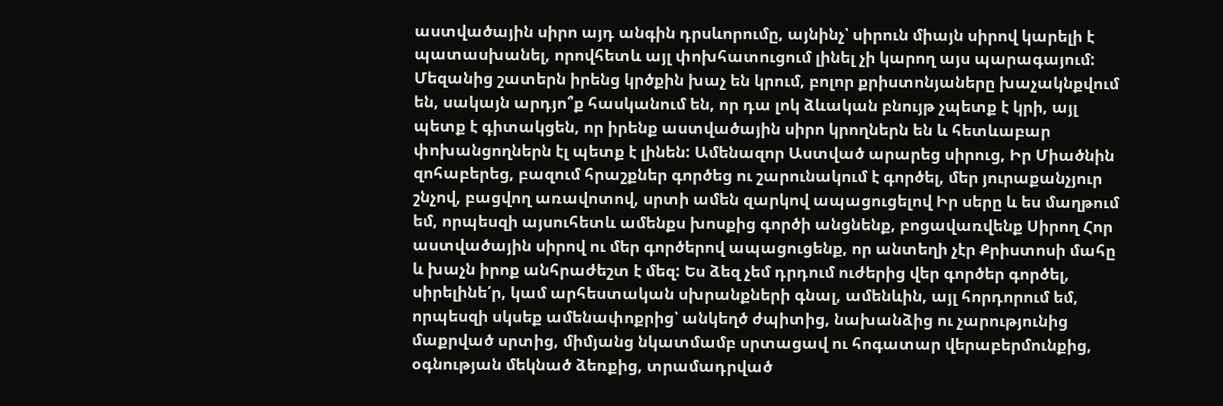աստվածային սիրո այդ անգին դրսևորումը, այնինչ՝ սիրուն միայն սիրով կարելի է պատասխանել, որովհետև այլ փոխհատուցում լինել չի կարող այս պարագայում:
Մեզանից շատերն իրենց կրծքին խաչ են կրում, բոլոր քրիստոնյաները խաչակնքվում են, սակայն արդյո՞ք հասկանում են, որ դա լոկ ձևական բնույթ չպետք է կրի, այլ պետք է գիտակցեն, որ իրենք աստվածային սիրո կրողներն են և հետևաբար փոխանցողներն էլ պետք է լինեն: Ամենազոր Աստված արարեց սիրուց, Իր Միածնին զոհաբերեց, բազում հրաշքներ գործեց ու շարունակում է գործել, մեր յուրաքանչյուր շնչով, բացվող առավոտով, սրտի ամեն զարկով ապացուցելով Իր սերը և ես մաղթում եմ, որպեսզի այսուհետև ամենքս խոսքից գործի անցնենք, բոցավառվենք Սիրող Հոր աստվածային սիրով ու մեր գործերով ապացուցենք, որ անտեղի չէր Քրիստոսի մահը և խաչն իրոք անհրաժեշտ է մեզ: Ես ձեզ չեմ դրդում ուժերից վեր գործեր գործել, սիրելինե՛ր, կամ արհեստական սխրանքների գնալ, ամենևին, այլ հորդորում եմ, որպեսզի սկսեք ամենափոքրից՝ անկեղծ ժպիտից, նախանձից ու չարությունից մաքրված սրտից, միմյանց նկատմամբ սրտացավ ու հոգատար վերաբերմունքից, օգնության մեկնած ձեռքից, տրամադրված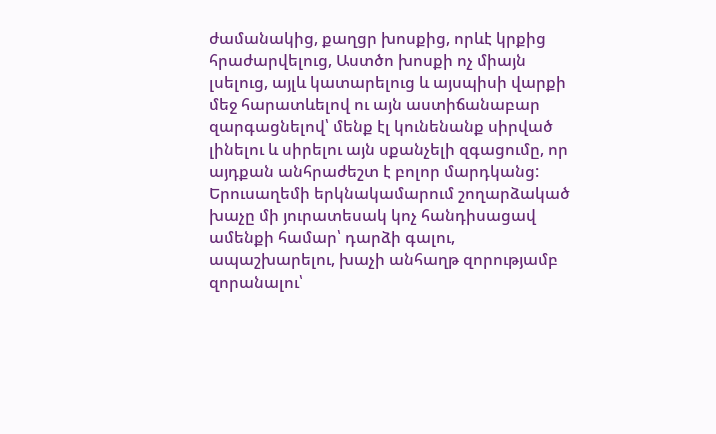ժամանակից, քաղցր խոսքից, որևէ կրքից հրաժարվելուց, Աստծո խոսքի ոչ միայն լսելուց, այլև կատարելուց և այսպիսի վարքի մեջ հարատևելով ու այն աստիճանաբար զարգացնելով՝ մենք էլ կունենանք սիրված լինելու և սիրելու այն սքանչելի զգացումը, որ այդքան անհրաժեշտ է բոլոր մարդկանց:
Երուսաղեմի երկնակամարում շողարձակած խաչը մի յուրատեսակ կոչ հանդիսացավ ամենքի համար՝ դարձի գալու, ապաշխարելու, խաչի անհաղթ զորությամբ զորանալու՝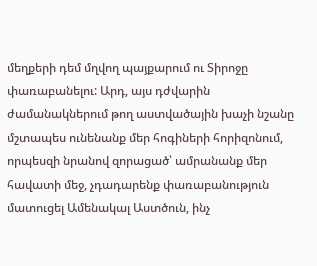մեղքերի դեմ մղվող պայքարում ու Տիրոջը փառաբանելու: Արդ, այս դժվարին ժամանակներում թող աստվածային խաչի նշանը մշտապես ունենանք մեր հոգիների հորիզոնում, որպեսզի նրանով զորացած՝ ամրանանք մեր հավատի մեջ, չդադարենք փառաբանություն մատուցել Ամենակալ Աստծուն, ինչ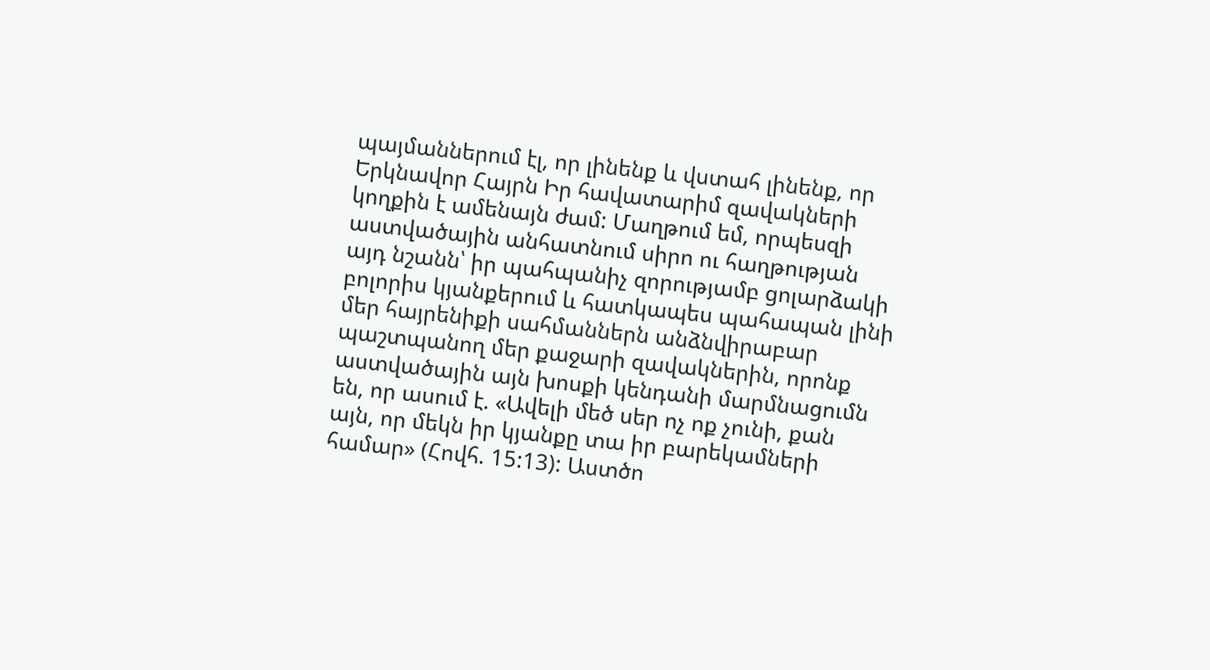պայմաններում էլ, որ լինենք և վստահ լինենք, որ Երկնավոր Հայրն Իր հավատարիմ զավակների կողքին է ամենայն ժամ: Մաղթում եմ, որպեսզի աստվածային անհատնում սիրո ու հաղթության այդ նշանն՝ իր պահպանիչ զորությամբ ցոլարձակի բոլորիս կյանքերում և հատկապես պահապան լինի մեր հայրենիքի սահմաններն անձնվիրաբար պաշտպանող մեր քաջարի զավակներին, որոնք աստվածային այն խոսքի կենդանի մարմնացումն են, որ ասում է. «Ավելի մեծ սեր ոչ ոք չունի, քան այն, որ մեկն իր կյանքը տա իր բարեկամների համար» (Հովհ. 15:13): Աստծո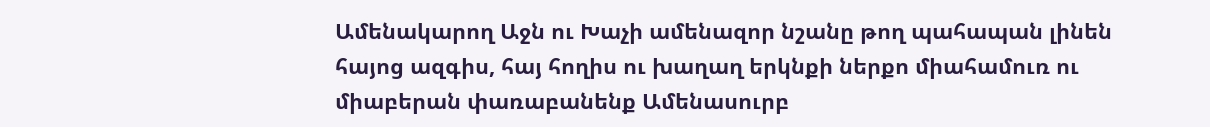Ամենակարող Աջն ու Խաչի ամենազոր նշանը թող պահապան լինեն հայոց ազգիս, հայ հողիս ու խաղաղ երկնքի ներքո միահամուռ ու միաբերան փառաբանենք Ամենասուրբ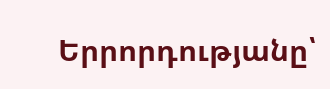Երրորդությանը՝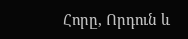Հորը, Որդուն և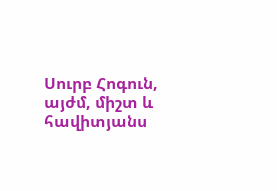Սուրբ Հոգուն, այժմ, միշտ և հավիտյանս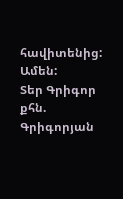հավիտենից: Ամեն:
Տեր Գրիգոր քհն. Գրիգորյան